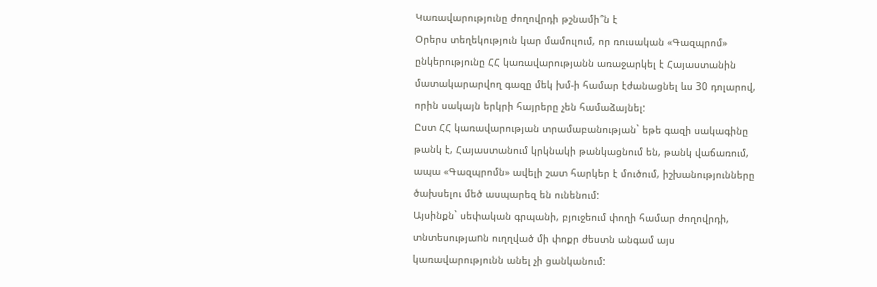Կառավարությունը ժողովրդի թշնամի՞ն է
Օրերս տեղեկություն կար մամուլում, որ ռուսական «Գազպրոմ» ընկերությունը ՀՀ կառավարությանն առաջարկել է Հայաստանին մատակարարվող գազը մեկ խմ-ի համար էժանացնել ևս 30 դոլարով, որին սակայն երկրի հայրերը չեն համաձայնել:
Ըստ ՀՀ կառավարության տրամաբանության` եթե գազի սակագինը թանկ է, Հայաստանում կրկնակի թանկացնում են, թանկ վաճառում, ապա «Գազպրոմն» ավելի շատ հարկեր է մուծում, իշխանությունները ծախսելու մեծ ասպարեզ են ունենում:
Այսինքն` սեփական գրպանի, բյուջեում փողի համար ժողովրդի, տնտեսությաnն ուղղված մի փոքր ժեստն անգամ այս կառավարությունն անել չի ցանկանում: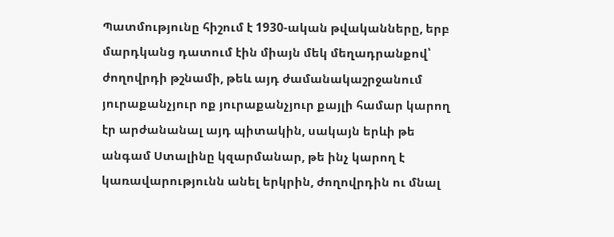Պատմությունը հիշում է 1930-ական թվականները, երբ մարդկանց դատում էին միայն մեկ մեղադրանքով՝ ժողովրդի թշնամի, թեև այդ ժամանակաշրջանում յուրաքանչյուր ոք յուրաքանչյուր քայլի համար կարող էր արժանանալ այդ պիտակին, սակայն երևի թե անգամ Ստալինը կզարմանար, թե ինչ կարող է կառավարությունն անել երկրին, ժողովրդին ու մնալ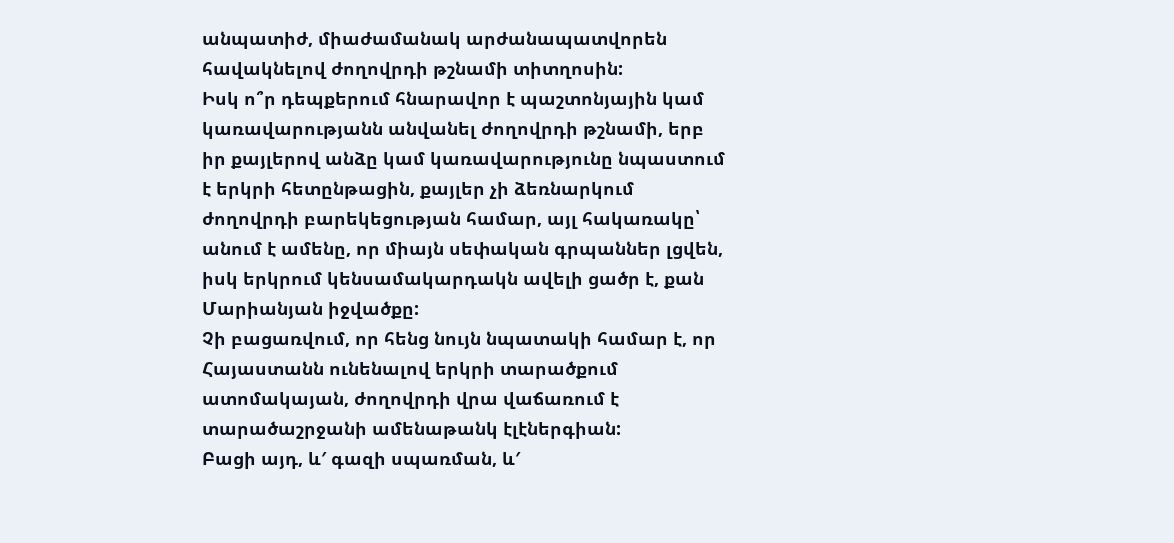անպատիժ, միաժամանակ արժանապատվորեն հավակնելով ժողովրդի թշնամի տիտղոսին:
Իսկ ո՞ր դեպքերում հնարավոր է պաշտոնյային կամ կառավարությանն անվանել ժողովրդի թշնամի, երբ իր քայլերով անձը կամ կառավարությունը նպաստում է երկրի հետընթացին, քայլեր չի ձեռնարկում ժողովրդի բարեկեցության համար, այլ հակառակը՝ անում է ամենը, որ միայն սեփական գրպաններ լցվեն, իսկ երկրում կենսամակարդակն ավելի ցածր է, քան Մարիանյան իջվածքը:
Չի բացառվում, որ հենց նույն նպատակի համար է, որ Հայաստանն ունենալով երկրի տարածքում ատոմակայան, ժողովրդի վրա վաճառում է տարածաշրջանի ամենաթանկ էլէներգիան:
Բացի այդ, և′ գազի սպառման, և′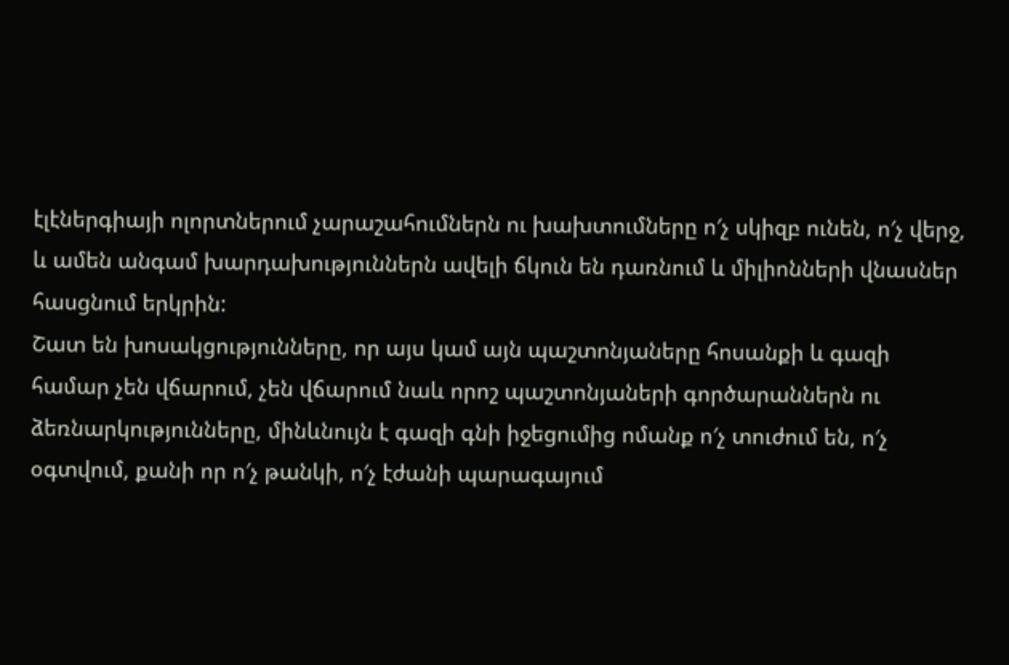էլէներգիայի ոլորտներում չարաշահումներն ու խախտումները ո′չ սկիզբ ունեն, ո′չ վերջ, և ամեն անգամ խարդախություններն ավելի ճկուն են դառնում և միլիոնների վնասներ հասցնում երկրին:
Շատ են խոսակցությունները, որ այս կամ այն պաշտոնյաները հոսանքի և գազի համար չեն վճարում, չեն վճարում նաև որոշ պաշտոնյաների գործարաններն ու ձեռնարկությունները, մինևնույն է գազի գնի իջեցումից ոմանք ո′չ տուժում են, ո′չ օգտվում, քանի որ ո′չ թանկի, ո′չ էժանի պարագայում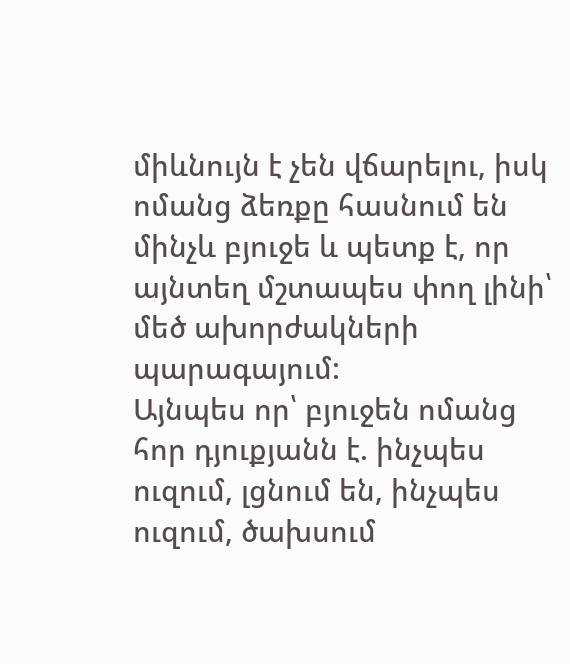միևնույն է չեն վճարելու, իսկ ոմանց ձեռքը հասնում են մինչև բյուջե և պետք է, որ այնտեղ մշտապես փող լինի՝ մեծ ախորժակների պարագայում:
Այնպես որ՝ բյուջեն ոմանց հոր դյուքյանն է. ինչպես ուզում, լցնում են, ինչպես ուզում, ծախսում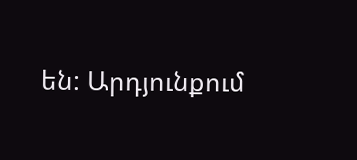են: Արդյունքում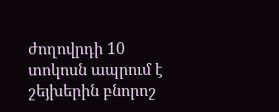ժողովրդի 10 տոկոսն ապրում է շեյխերին բնորոշ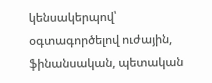կենսակերպով՝ օգտագործելով ուժային, ֆինանսական, պետական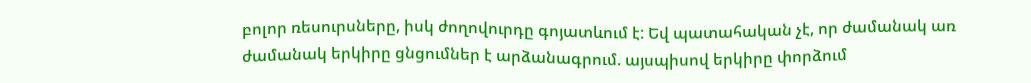բոլոր ռեսուրսները, իսկ ժողովուրդը գոյատևում է: Եվ պատահական չէ, որ ժամանակ առ ժամանակ երկիրը ցնցումներ է արձանագրում. այսպիսով երկիրը փորձում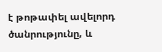է թոթափել ավելորդ ծանրությունը, և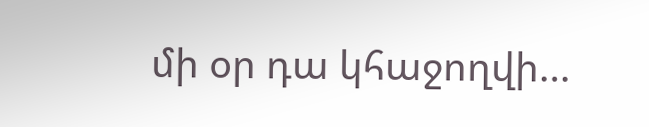մի օր դա կհաջողվի…